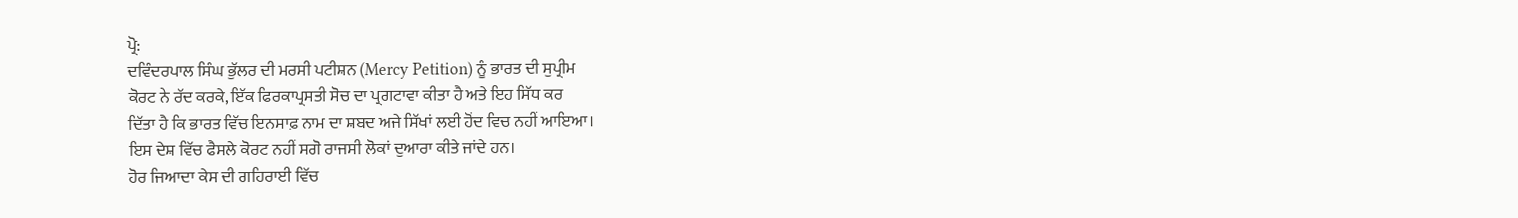ਪ੍ਰੋ:
ਦਵਿੰਦਰਪਾਲ ਸਿੰਘ ਭੁੱਲਰ ਦੀ ਮਰਸੀ ਪਟੀਸ਼ਨ (Mercy Petition) ਨੂੰ ਭਾਰਤ ਦੀ ਸੁਪ੍ਰੀਮ
ਕੋਰਟ ਨੇ ਰੱਦ ਕਰਕੇ, ਇੱਕ ਫਿਰਕਾਪ੍ਰਸਤੀ ਸੋਚ ਦਾ ਪ੍ਰਗਟਾਵਾ ਕੀਤਾ ਹੈ ਅਤੇ ਇਹ ਸਿੱਧ ਕਰ
ਦਿੱਤਾ ਹੈ ਕਿ ਭਾਰਤ ਵਿੱਚ ਇਨਸਾਫ਼ ਨਾਮ ਦਾ ਸ਼ਬਦ ਅਜੇ ਸਿੱਖਾਂ ਲਈ ਹੋਂਦ ਵਿਚ ਨਹੀਂ ਆਇਆ।
ਇਸ ਦੇਸ਼ ਵਿੱਚ ਫੈਸਲੇ ਕੋਰਟ ਨਹੀਂ ਸਗੋ ਰਾਜਸੀ ਲੋਕਾਂ ਦੁਆਰਾ ਕੀਤੇ ਜਾਂਦੇ ਹਨ।
ਹੋਰ ਜਿਆਦਾ ਕੇਸ ਦੀ ਗਹਿਰਾਈ ਵਿੱਚ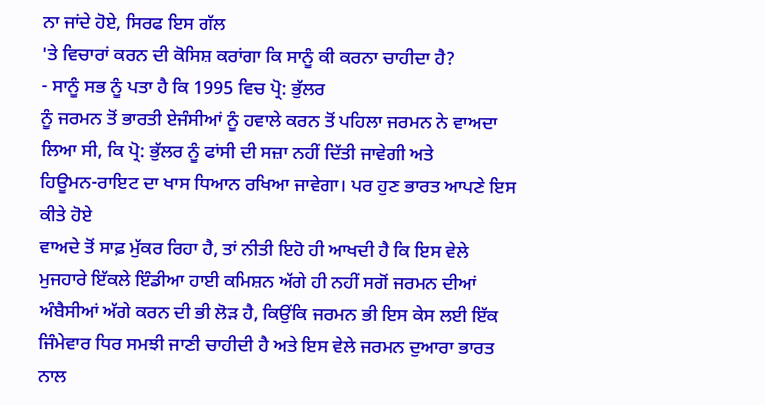ਨਾ ਜਾਂਦੇ ਹੋਏ, ਸਿਰਫ ਇਸ ਗੱਲ
'ਤੇ ਵਿਚਾਰਾਂ ਕਰਨ ਦੀ ਕੋਸਿਸ਼ ਕਰਾਂਗਾ ਕਿ ਸਾਨੂੰ ਕੀ ਕਰਨਾ ਚਾਹੀਦਾ ਹੈ?
- ਸਾਨੂੰ ਸਭ ਨੂੰ ਪਤਾ ਹੈ ਕਿ 1995 ਵਿਚ ਪ੍ਰੋ: ਭੁੱਲਰ
ਨੂੰ ਜਰਮਨ ਤੋਂ ਭਾਰਤੀ ਏਜੰਸੀਆਂ ਨੂੰ ਹਵਾਲੇ ਕਰਨ ਤੋਂ ਪਹਿਲਾ ਜਰਮਨ ਨੇ ਵਾਅਦਾ
ਲਿਆ ਸੀ, ਕਿ ਪ੍ਰੋ: ਭੁੱਲਰ ਨੂੰ ਫਾਂਸੀ ਦੀ ਸਜ਼ਾ ਨਹੀਂ ਦਿੱਤੀ ਜਾਵੇਗੀ ਅਤੇ
ਹਿਊਮਨ-ਰਾਇਟ ਦਾ ਖਾਸ ਧਿਆਨ ਰਖਿਆ ਜਾਵੇਗਾ। ਪਰ ਹੁਣ ਭਾਰਤ ਆਪਣੇ ਇਸ ਕੀਤੇ ਹੋਏ
ਵਾਅਦੇ ਤੋਂ ਸਾਫ਼ ਮੁੱਕਰ ਰਿਹਾ ਹੈ, ਤਾਂ ਨੀਤੀ ਇਹੋ ਹੀ ਆਖਦੀ ਹੈ ਕਿ ਇਸ ਵੇਲੇ
ਮੁਜਹਾਰੇ ਇੱਕਲੇ ਇੰਡੀਆ ਹਾਈ ਕਮਿਸ਼ਨ ਅੱਗੇ ਹੀ ਨਹੀਂ ਸਗੋਂ ਜਰਮਨ ਦੀਆਂ
ਅੰਬੈਸੀਆਂ ਅੱਗੇ ਕਰਨ ਦੀ ਭੀ ਲੋੜ ਹੈ, ਕਿਉਂਕਿ ਜਰਮਨ ਭੀ ਇਸ ਕੇਸ ਲਈ ਇੱਕ
ਜਿੰਮੇਵਾਰ ਧਿਰ ਸਮਝੀ ਜਾਣੀ ਚਾਹੀਦੀ ਹੈ ਅਤੇ ਇਸ ਵੇਲੇ ਜਰਮਨ ਦੁਆਰਾ ਭਾਰਤ ਨਾਲ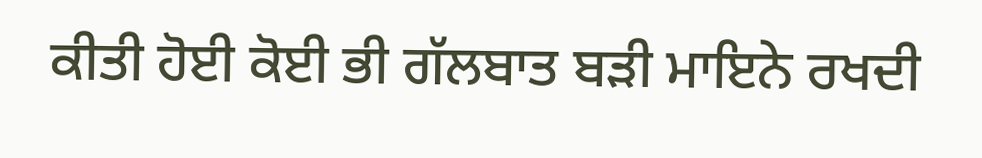ਕੀਤੀ ਹੋਈ ਕੋਈ ਭੀ ਗੱਲਬਾਤ ਬੜੀ ਮਾਇਨੇ ਰਖਦੀ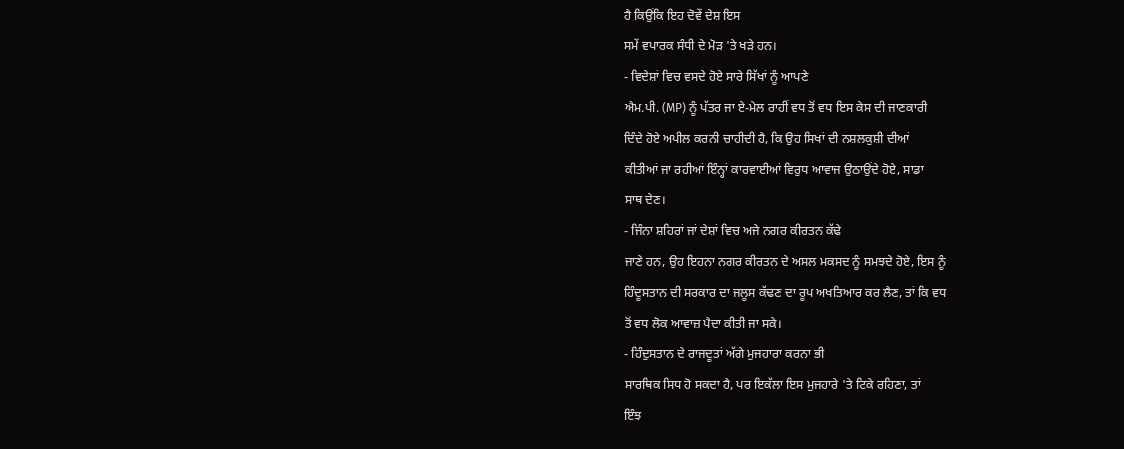ਹੈ ਕਿਉਂਕਿ ਇਹ ਦੋਵੇਂ ਦੇਸ਼ ਇਸ
ਸਮੇਂ ਵਪਾਰਕ ਸੰਧੀ ਦੇ ਮੋੜ 'ਤੇ ਖੜੇ ਹਨ।
- ਵਿਦੇਸ਼ਾਂ ਵਿਚ ਵਸਦੇ ਹੋਏ ਸਾਰੇ ਸਿੱਖਾਂ ਨੂੰ ਆਪਣੇ
ਐਮ.ਪੀ. (MP) ਨੂੰ ਪੱਤਰ ਜਾ ਏ-ਮੇਲ ਰਾਹੀਂ ਵਧ ਤੋਂ ਵਧ ਇਸ ਕੇਸ ਦੀ ਜਾਣਕਾਰੀ
ਦਿੰਦੇ ਹੋਏ ਅਪੀਲ ਕਰਨੀ ਚਾਹੀਦੀ ਹੈ, ਕਿ ਉਹ ਸਿਖਾਂ ਦੀ ਨਸ਼ਲਕੁਸ਼ੀ ਦੀਆਂ
ਕੀਤੀਆਂ ਜਾ ਰਹੀਆਂ ਇੰਨ੍ਹਾਂ ਕਾਰਵਾਈਆਂ ਵਿਰੁਧ ਆਵਾਜ ਉਠਾਉਂਦੇ ਹੋਏ, ਸਾਡਾ
ਸਾਥ ਦੇਣ।
- ਜਿੰਨਾ ਸ਼ਹਿਰਾਂ ਜਾਂ ਦੇਸ਼ਾਂ ਵਿਚ ਅਜੇ ਨਗਰ ਕੀਰਤਨ ਕੱਢੇ
ਜਾਣੇ ਹਨ, ਉਹ ਇਹਨਾ ਨਗਰ ਕੀਰਤਨ ਦੇ ਅਸਲ ਮਕਸਦ ਨੂੰ ਸਮਝਦੇ ਹੋਏ, ਇਸ ਨੂੰ
ਹਿੰਦੂਸਤਾਨ ਦੀ ਸਰਕਾਰ ਦਾ ਜਲੂਸ ਕੱਢਣ ਦਾ ਰੂਪ ਅਖਤਿਆਰ ਕਰ ਲੈਣ, ਤਾਂ ਕਿ ਵਧ
ਤੋਂ ਵਧ ਲੋਕ ਆਵਾਜ਼ ਪੈਦਾ ਕੀਤੀ ਜਾ ਸਕੇ।
- ਹਿੰਦੁਸਤਾਨ ਦੇ ਰਾਜਦੂਤਾਂ ਅੱਗੇ ਮੁਜਹਾਰਾ ਕਰਨਾ ਭੀ
ਸਾਰਥਿਕ ਸਿਧ ਹੋ ਸਕਦਾ ਹੈ, ਪਰ ਇਕੱਲਾ ਇਸ ਮੁਜਹਾਰੇ 'ਤੇ ਟਿਕੇ ਰਹਿਣਾ, ਤਾਂ
ਇੰਝ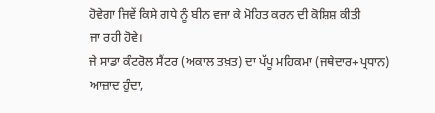ਹੋਵੇਗਾ ਜਿਵੇਂ ਕਿਸੇ ਗਧੇ ਨੂੰ ਬੀਨ ਵਜਾ ਕੇ ਮੋਹਿਤ ਕਰਨ ਦੀ ਕੋਸ਼ਿਸ਼ ਕੀਤੀ
ਜਾ ਰਹੀ ਹੋਵੇ।
ਜੇ ਸਾਡਾ ਕੰਟਰੋਲ ਸੈਂਟਰ (ਅਕਾਲ ਤਖ਼ਤ) ਦਾ ਪੱਪੂ ਮਹਿਕਮਾ (ਜਥੇਦਾਰ+ਪ੍ਰਧਾਨ)
ਆਜ਼ਾਦ ਹੁੰਦਾ,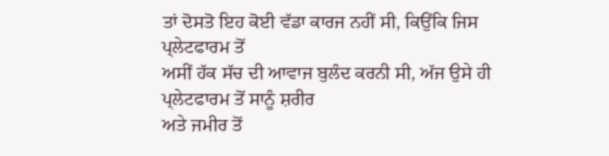ਤਾਂ ਦੋਸਤੋ ਇਹ ਕੋਈ ਵੱਡਾ ਕਾਰਜ ਨਹੀਂ ਸੀ, ਕਿਉਂਕਿ ਜਿਸ ਪ੍ਲੇਟਫਾਰਮ ਤੋਂ
ਅਸੀਂ ਹੱਕ ਸੱਚ ਦੀ ਆਵਾਜ ਬੁਲੰਦ ਕਰਨੀ ਸੀ, ਅੱਜ ਉਸੇ ਹੀ ਪ੍ਲੇਟਫਾਰਮ ਤੋਂ ਸਾਨੂੰ ਸ਼ਰੀਰ
ਅਤੇ ਜਮੀਰ ਤੋਂ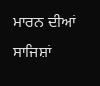ਮਾਰਨ ਦੀਆਂ ਸਾਜਿਸ਼ਾਂ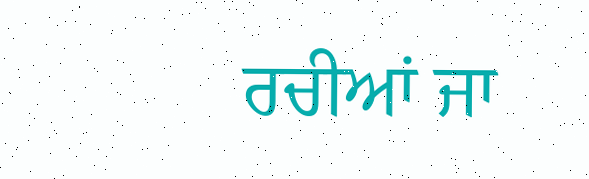ਰਚੀਆਂ ਜਾ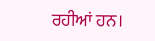ਰਹੀਆਂ ਹਨ।